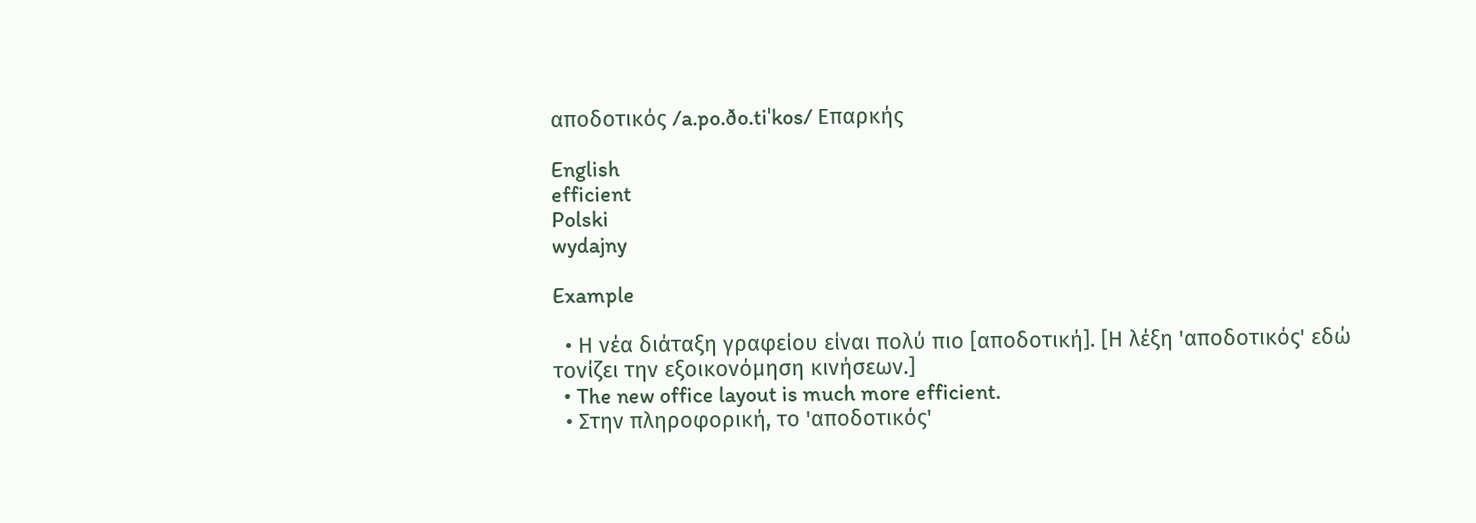αποδοτικός /a.po.ðo.tiˈkos/ Επαρκής

English
efficient
Polski
wydajny

Example

  • Η νέα διάταξη γραφείου είναι πολύ πιο [αποδοτική]. [Η λέξη 'αποδοτικός' εδώ τονίζει την εξοικονόμηση κινήσεων.]
  • The new office layout is much more efficient.
  • Στην πληροφορική, το 'αποδοτικός'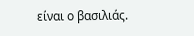είναι ο βασιλιάς.